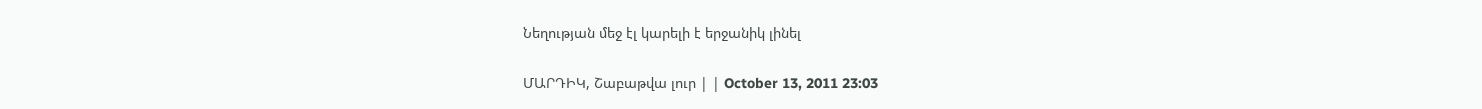Նեղության մեջ էլ կարելի է երջանիկ լինել

ՄԱՐԴԻԿ, Շաբաթվա լուր | | October 13, 2011 23:03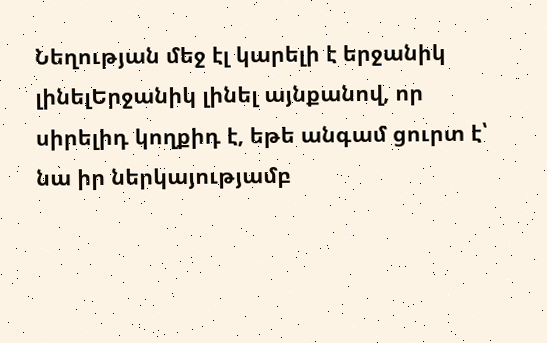Նեղության մեջ էլ կարելի է երջանիկ լինելԵրջանիկ լինել այնքանով, որ սիրելիդ կողքիդ է, եթե անգամ ցուրտ է՝ նա իր ներկայությամբ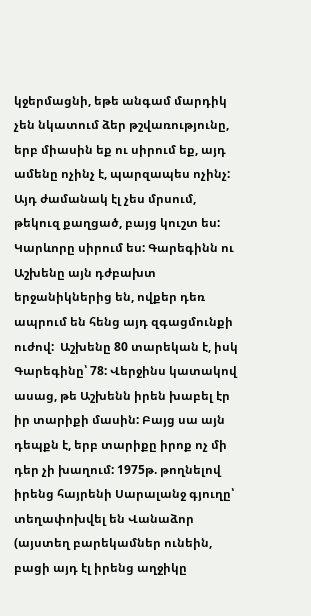կջերմացնի, եթե անգամ մարդիկ չեն նկատում ձեր թշվառությունը, երբ միասին եք ու սիրում եք, այդ ամենը ոչինչ է, պարզապես ոչինչ: Այդ ժամանակ էլ չես մրսում, թեկուզ քաղցած, բայց կուշտ ես: Կարևորը սիրում ես: Գարեգինն ու Աշխենը այն դժբախտ երջանիկներից են, ովքեր դեռ ապրում են հենց այդ զգացմունքի ուժով:  Աշխենը 80 տարեկան է, իսկ Գարեգինը՝ 78: Վերջինս կատակով ասաց, թե Աշխենն իրեն խաբել էր իր տարիքի մասին: Բայց սա այն դեպքն է, երբ տարիքը իրոք ոչ մի դեր չի խաղում: 1975թ. թողնելով իրենց հայրենի Սարալանջ գյուղը՝ տեղափոխվել են Վանաձոր (այստեղ բարեկամներ ունեին, բացի այդ էլ իրենց աղջիկը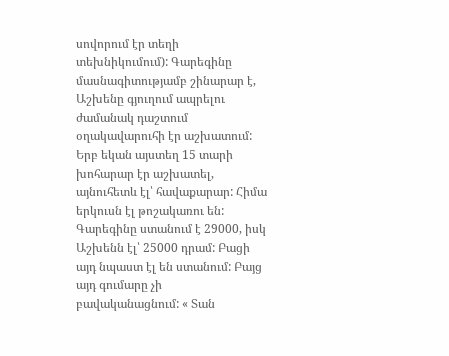սովորում էր տեղի տեխնիկումում): Գարեգինը մասնագիտությամբ շինարար է, Աշխենը գյուղում ապրելու ժամանակ դաշտում օղակավարուհի էր աշխատում: Երբ եկան այստեղ 15 տարի խոհարար էր աշխատել, այնուհետև էլ՝ հավաքարար: Հիմա երկուսն էլ թոշակառու են: Գարեգինը ստանում է 29000, իսկ Աշխենն էլ՝ 25000 դրամ: Բացի այդ նպաստ էլ են ստանում: Բայց այդ գումարը չի բավականացնում: « Տան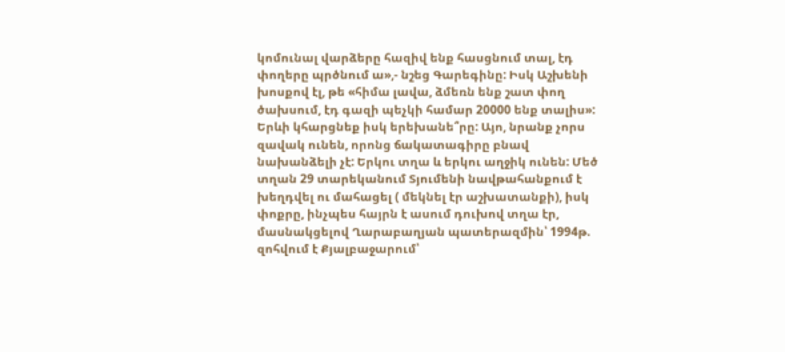կոմունալ վարձերը հազիվ ենք հասցնում տալ, էդ փողերը պրծնում ա»,- նշեց Գարեգինը: Իսկ Աշխենի խոսքով էլ, թե «հիմա լավա, ձմեռն ենք շատ փող ծախսում, էդ գազի պեչկի համար 20000 ենք տալիս»:  Երևի կհարցնեք իսկ երեխանե՞րը: Այո, նրանք չորս զավակ ունեն, որոնց ճակատագիրը բնավ նախանձելի չէ: Երկու տղա և երկու աղջիկ ունեն: Մեծ տղան 29 տարեկանում Տյումենի նավթահանքում է խեղդվել ու մահացել ( մեկնել էր աշխատանքի), իսկ փոքրը, ինչպես հայրն է ասում դուխով տղա էր, մասնակցելով Ղարաբաղյան պատերազմին՝ 1994թ. զոհվում է Քյալբաջարում՝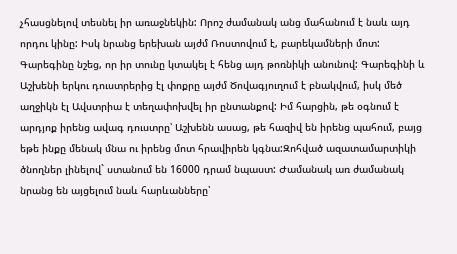չհասցնելով տեսնել իր առաջնեկին: Որոշ ժամանակ անց մահանում է նաև այդ որդու կինը: Իսկ նրանց երեխան այժմ Ռոստովում է, բարեկամների մոտ: Գարեգինը նշեց, որ իր տունը կտակել է հենց այդ թոռնիկի անունով: Գարեգինի և Աշխենի երկու դուստրերից էլ փոքրը այժմ Ծովագյուղում է բնակվում, իսկ մեծ աղջիկն էլ Ավստրիա է տեղափոխվել իր ընտանքով: Իմ հարցին, թե օգնում է արդյոք իրենց ավագ դուստրը՝ Աշխենն ասաց, թե հազիվ են իրենց պահում, բայց եթե ինքը մենակ մնա ու իրենց մոտ հրավիրեն կգնա:Զոհված ազատամարտիկի ծնողներ լինելով` ստանում են 16000 դրամ նպաստ: Ժամանակ առ ժամանակ նրանց են այցելում նաև հարևանները՝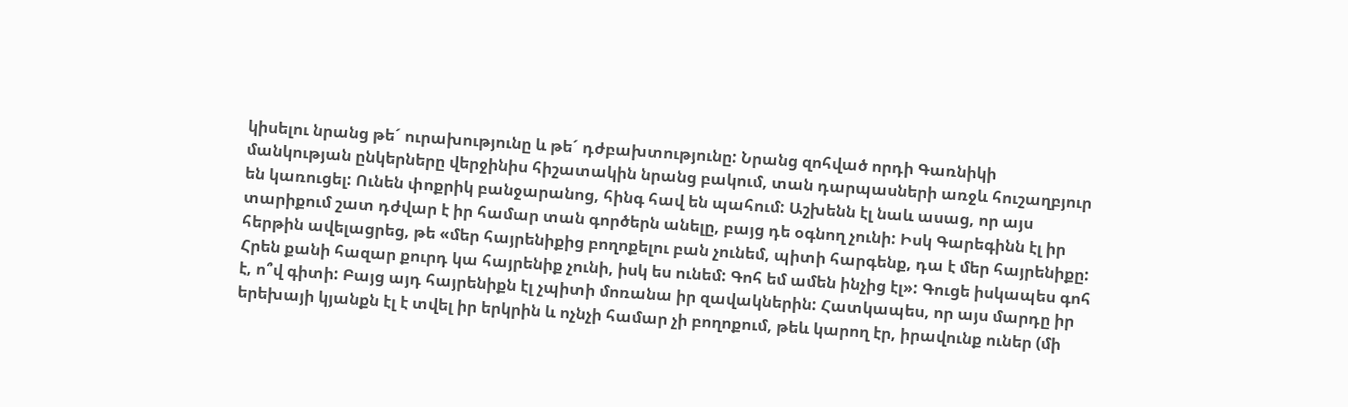կիսելու նրանց թե´ ուրախությունը և թե´ դժբախտությունը: Նրանց զոհված որդի Գառնիկի մանկության ընկերները վերջինիս հիշատակին նրանց բակում, տան դարպասների առջև հուշաղբյուր են կառուցել: Ունեն փոքրիկ բանջարանոց, հինգ հավ են պահում: Աշխենն էլ նաև ասաց, որ այս տարիքում շատ դժվար է իր համար տան գործերն անելը, բայց դե օգնող չունի: Իսկ Գարեգինն էլ իր հերթին ավելացրեց, թե «մեր հայրենիքից բողոքելու բան չունեմ, պիտի հարգենք, դա է մեր հայրենիքը: Հրեն քանի հազար քուրդ կա հայրենիք չունի, իսկ ես ունեմ: Գոհ եմ ամեն ինչից էլ»: Գուցե իսկապես գոհ է, ո՞վ գիտի: Բայց այդ հայրենիքն էլ չպիտի մոռանա իր զավակներին: Հատկապես, որ այս մարդը իր երեխայի կյանքն էլ է տվել իր երկրին և ոչնչի համար չի բողոքում, թեև կարող էր, իրավունք ուներ (մի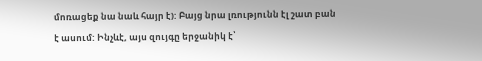մոռացեք նա նաև հայր է): Բայց նրա լռությունն էլ շատ բան է ասում: Ինչևէ, այս զույգը երջանիկ է՝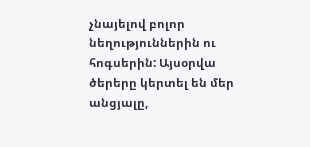չնայելով բոլոր նեղություններին ու հոգսերին: Այսօրվա ծերերը կերտել են մեր անցյալը,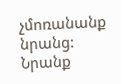չմոռանանք նրանց: Նրանք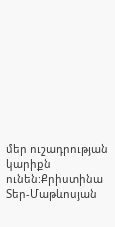մեր ուշադրության կարիքն ունեն:Քրիստինա Տեր-Մաթևոսյան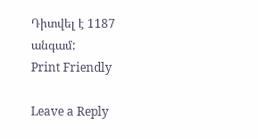Դիտվել է 1187 անգամ:
Print Friendly

Leave a Reply